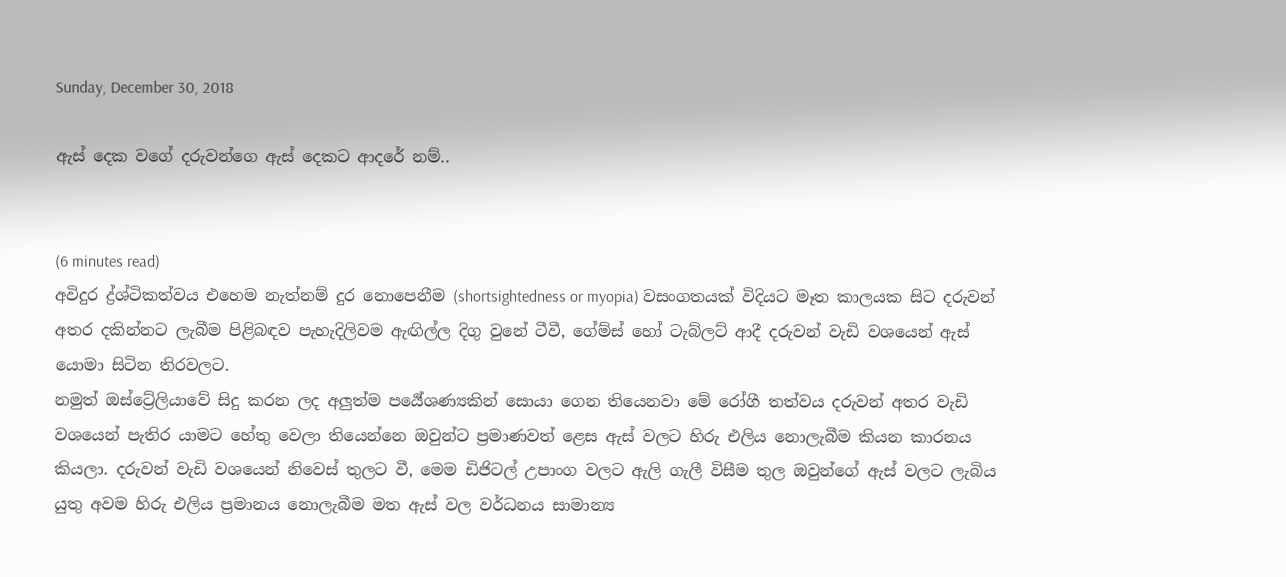Sunday, December 30, 2018

ඇස් දෙක වගේ දරුවන්ගෙ ඇස් දෙකට ආදරේ නම්..


(6 minutes read)
අවිදුර ද්‍ර්ශ්ටිකත්වය එහෙම නැත්නම් දුර නොපෙනීම (shortsightedness or myopia) වසංගතයක් විදියට මෑත කාලයක සිට දරුවන් අතර දකින්නට ලැබීම පිළිබඳව පැහැදිලිවම ඇඟිල්ල දිගු වුනේ ටීවී, ගේම්ස් හෝ ටැබ්ලට් ආදී දරුවන් වැඩි වශයෙන් ඇස් යොමා සිටින තිරවලට.
නමුත් ඔස්ට්‍රේලියාවේ සිදු කරන ලද අලුත්ම පර්‍යේශණ්‍යකින් සොයා ගෙන තියෙනවා මේ රෝගී තත්වය දරුවන් අතර වැඩි වශයෙන් පැතිර යාමට හේතු වෙලා තියෙන්නෙ ඔවුන්ට ප්‍රමාණවත් ළෙස ඇස් වලට හිරු එලිය නොලැබීම කියන කාරනය කියලා. දරුවන් වැඩි වශයෙන් නිවෙස් තුලට වී, මෙම ඩිජිටල් උපාංග වලට ඇලි ගැලී විසීම තුල ඔවුන්ගේ ඇස් වලට ලැබිය යුතු අවම හිරු එලිය ප්‍රමානය නොලැබීම මත ඇස් වල වර්ධනය සාමාන්‍ය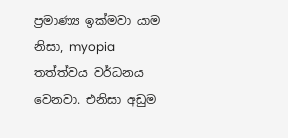ප්‍රමාණ්‍ය ඉක්මවා යාම නිසා, myopia තත්ත්වය වර්ධනය වෙනවා. එනිසා අඩුම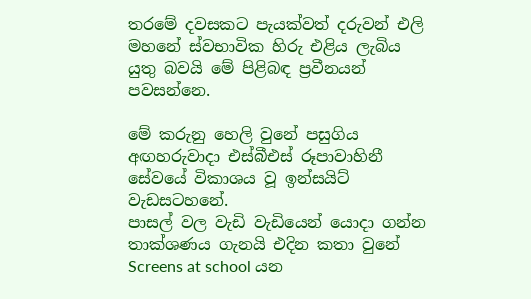තරමේ දවසකට පැයක්වත් දරුවන් එලි මහනේ ස්වභාවික හිරු එළිය ලැබිය යුතු බවයි මේ පිළිබඳ ප්‍රවීනයන් පවසන්නෙ.

මේ කරුනු හෙලි වුනේ පසුගිය අඟහරුවාදා එස්බීඑස් රූපාවාහිනී සේවයේ විකාශය වූ ඉන්සයිට් වැඩසටහනේ.
පාසල් වල වැඩි වැඩියෙන් යොදා ගන්න තාක්ශණය ගැනයි එදින කතා වුනේ Screens at school යන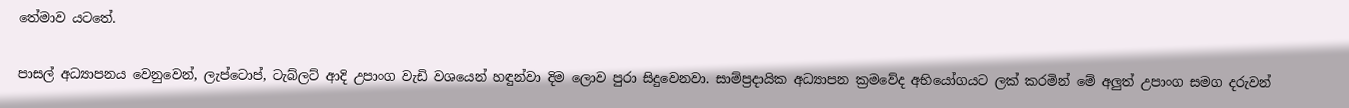තේමාව යටතේ.

පාසල් අධ්‍යාපනය වෙනුවෙන්, ලැප්ටොප්, ටැබ්ලට් ආදි උපාංග වැඩි වශයෙන් හඳුන්වා දිම ලොව පුරා සිදුවෙනවා. සාම්ප්‍රදායික අධ්‍යාපන ක්‍රමවේද අභියෝගයට ලක් කරමින් මේ අලුත් උපාංග සමග දරුවන්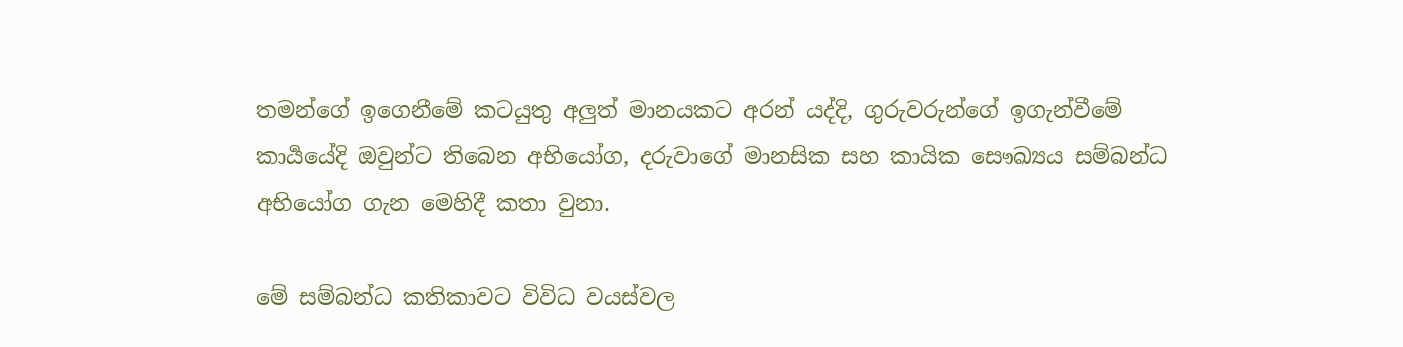තමන්ගේ ඉගෙනීමේ කටයුතු අලුත් මානයකට අරන් යද්දි, ගුරුවරුන්ගේ ඉගැන්වීමේ කාර්‍යයේදි ඔවුන්ට තිබෙන අභියෝග, දරුවාගේ මානසික සහ කායික සෞඛ්‍යය සම්බන්ධ අභියෝග ගැන මෙහිදී කතා වුනා.

මේ සම්බන්ධ කතිකාවට විවිධ වයස්වල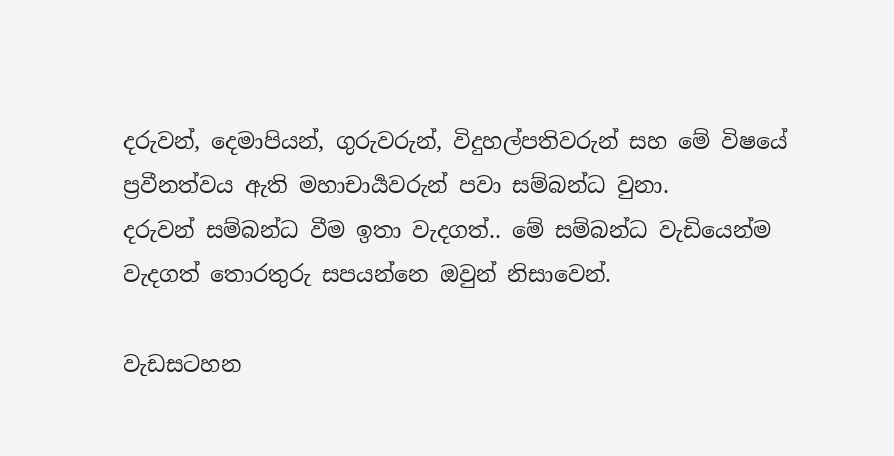දරුවන්, දෙමාපියන්, ගුරුවරුන්, විදුහල්පතිවරුන් සහ මේ විෂයේ ප්‍රවීනත්වය ඇති මහාචාර්‍යවරුන් පවා සම්බන්ධ වුනා.
දරුවන් සම්බන්ධ වීම ඉතා වැදගත්.. මේ සම්බන්ධ වැඩියෙන්ම වැදගත් තොරතුරු සපයන්නෙ ඔවුන් නිසාවෙන්.

වැඩසටහන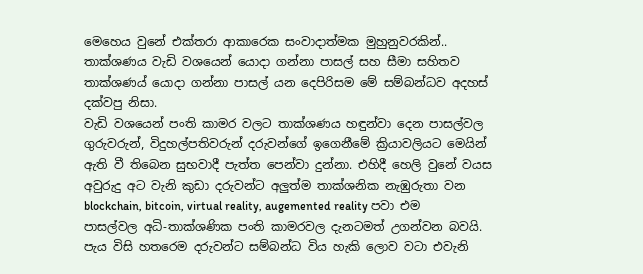මෙහෙය වුනේ එක්තරා ආකාරෙක සංවාදාත්මක මුහුනුවරකින්.. තාක්ශණය වැඩි වශයෙන් යොදා ගන්නා පාසල් සහ සීමා සහිතව තාක්ශණය් යොදා ගන්නා පාසල් යන දෙපිරිසම මේ සම්බන්ධව අදහස් දක්වපු නිසා.
වැඩි වශයෙන් පංති කාමර වලට තාක්ශණය හඳුන්වා දෙන පාසල්වල ගුරුවරුන්, විදුහල්පතිවරුන් දරුවන්ගේ ඉගෙනීමේ ක්‍රියාවලියට මෙයින් ඇති වී තිබෙන සුභවාදී පැත්ත පෙන්වා දුන්නා. එහිදී හෙලි වුනේ වයස අවුරුදු අට වැනි කුඩා දරුවන්ට අලුත්ම තාක්ශනික නැඹුරුතා වන blockchain, bitcoin, virtual reality, augemented reality පවා එම පාසල්වල අධි-තාක්ශණික පංති කාමරවල දැනටමත් උගන්වන බවයි. පැය විසි හතරෙම දරුවන්ට සම්බන්ධ විය හැකි ලොව වටා එවැනි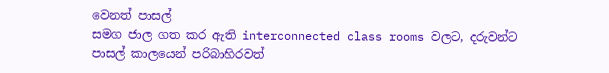වෙනත් පාසල්
සමග ජාල ගත කර ඇති interconnected class rooms වලට, දරුවන්ට පාසල් කාලයෙන් පරිබාහිරවත්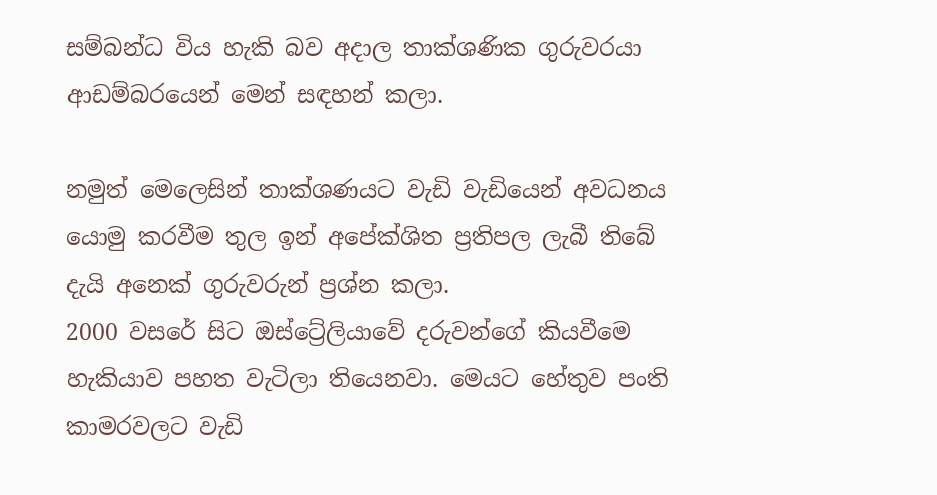සම්බන්ධ විය හැකි බව අදාල තාක්ශණික ගුරුවරයා ආඩම්බරයෙන් මෙන් සඳහන් කලා.

නමුත් මෙලෙසින් තාක්ශණයට වැඩි වැඩියෙන් අවධනය යොමු කරවීම තුල ඉන් අපේක්ශිත ප්‍රතිපල ලැබී තිබේ දැයි අනෙක් ගුරුවරුන් ප්‍රශ්න කලා.
2000 වසරේ සිට ඔස්ට්‍රේලියාවේ දරුවන්ගේ කියවීමෙ හැකියාව පහත වැටිලා තියෙනවා. මෙයට හේතුව පංති කාමරවලට වැඩි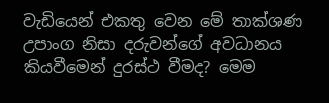වැඩියෙන් එකතු වෙන මේ තාක්ශණ උපාංග නිසා දරුවන්ගේ අවධානය කියවීමෙන් දුරස්ථ වීමද? මෙම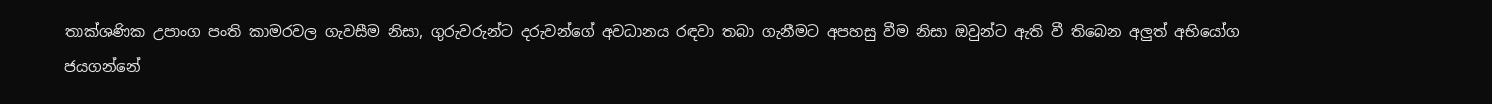තාක්ශණික උපාංග පංති කාමරවල ගැවසීම නිසා, ගුරුවරුන්ට දරුවන්ගේ අවධානය රඳවා තබා ගැනීමට අපහසු වීම නිසා ඔවුන්ට ඇති වී තිබෙන අලුත් අභියෝග ජයගන්නේ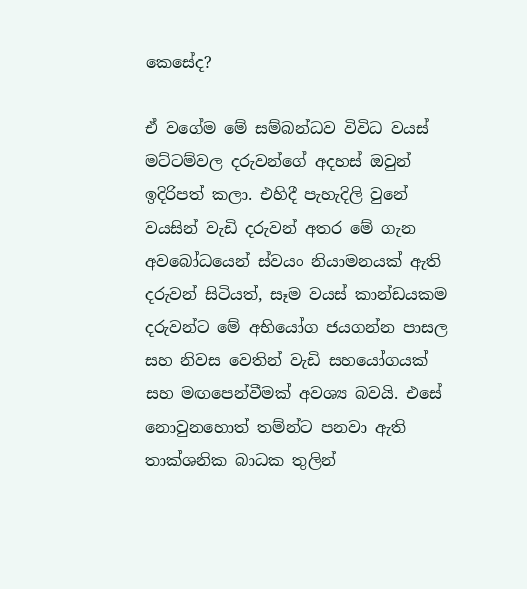කෙසේද?

ඒ වගේම මේ සම්බන්ධව විවිධ වයස් මට්ටම්වල දරුවන්ගේ අදහස් ඔවුන් ඉදිරිපත් කලා. එහිදී පැහැදිලි වුනේ වයසින් වැඩි දරුවන් අතර මේ ගැන අවබෝධයෙන් ස්වයං නියාමනයක් ඇති දරුවන් සිටියත්, සෑම වයස් කාන්ඩයකම දරුවන්ට මේ අභියෝග ජයගන්න පාසල සහ නිවස වෙතින් වැඩි සහයෝගයක් සහ මඟපෙන්වීමක් අවශ්‍ය බවයි. එසේ නොවුනහොත් තම්න්ට පනවා ඇති තාක්ශනික බාධක තුලින්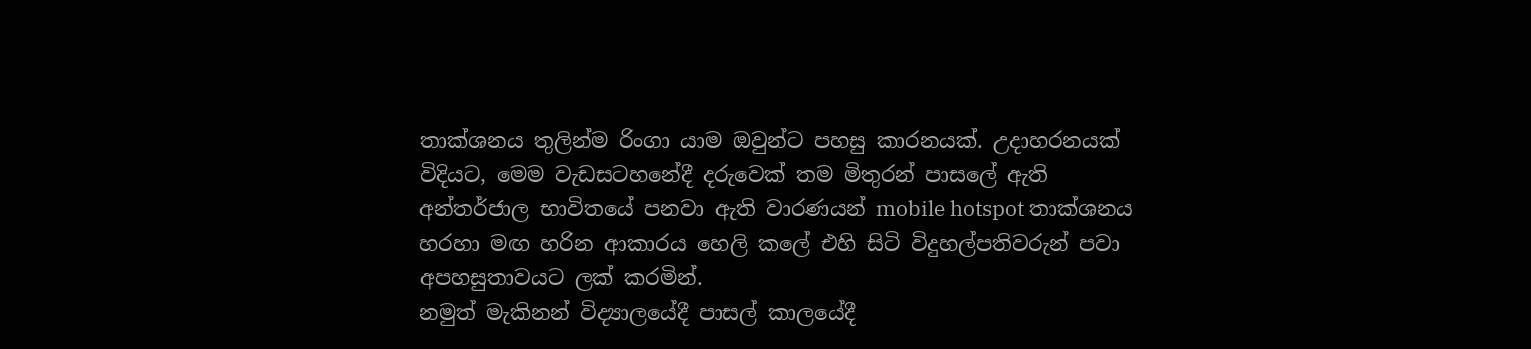තාක්ශනය තුලින්ම රිංගා යාම ඔවුන්ට පහසු කාරනයක්. උදාහරනයක් විදියට, මෙම වැඩසටහනේදී දරුවෙක් තම මිතුරන් පාසලේ ඇති අන්තර්ජාල භාවිතයේ පනවා ඇති වාරණයන් mobile hotspot තාක්ශනය හරහා මඟ හරින ආකාරය හෙලි කලේ එහි සිටි විදුහල්පතිවරුන් පවා අපහසුතාවයට ලක් කරමින්.
නමුත් මැකිනන් විද්‍යාලයේදී පාසල් කාලයේදී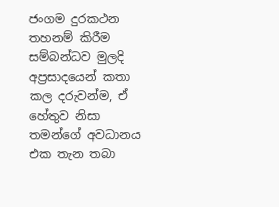ජංගම දුරකථන තහනම් කිරීම සම්බන්ධව මුලදි අප්‍රසාදයෙන් කතා කල දරුවන්ම, ඒ හේතුව නිසා තමන්ගේ අවධානය එක තැන තබා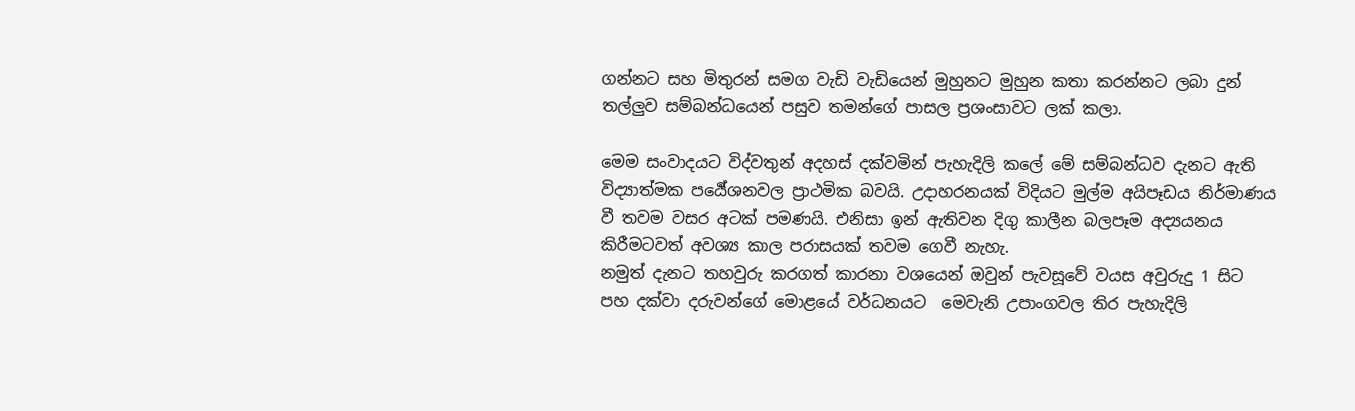ගන්නට සහ මිතුරන් සමග වැඩි වැඩියෙන් මුහුනට මුහුන කතා කරන්නට ලබා දුන් තල්ලුව සම්බන්ධයෙන් පසුව තමන්ගේ පාසල ප්‍රශංසාවට ලක් කලා.

මෙම සංවාදයට විද්වතුන් අදහස් දක්වමින් පැහැදිලි කලේ මේ සම්බන්ධව දැනට ඇති විද්‍යාත්මක පර්‍යේශනවල ප්‍රාථමික බවයි. උදාහරනයක් විදියට මුල්ම අයිපෑඩය නිර්මාණය වී තවම වසර අටක් පමණයි. එනිසා ඉන් ඇතිවන දිගු කාලීන බලපෑම අද්‍යයනය කිරීමටවත් අවශ්‍ය කාල පරාසයක් තවම ගෙවී නැහැ.
නමුත් දැනට තහවුරු කරගත් කාරනා වශයෙන් ඔවුන් පැවසූවේ වයස අවුරුදු 1 සිට පහ දක්වා දරුවන්ගේ මොළයේ වර්ධනයට  මෙවැනි උපාංගවල තිර පැහැදිලි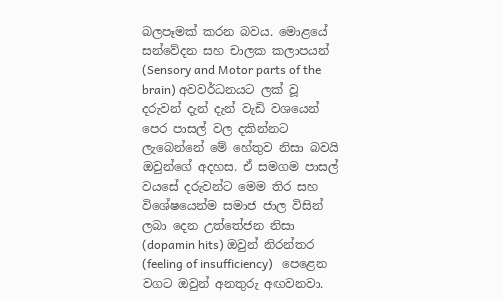බලපෑමක් කරන බවය. මොළයේ සන්වේදන සහ චාලක කලාපයන් (Sensory and Motor parts of the brain) අවවර්ධනයට ලක් වූ දරුවන් දැන් දැන් වැඩි වශයෙන් පෙර පාසල් වල දකින්නට ලැබෙන්නේ මේ හේතුව නිසා බවයි ඔවුන්ගේ අදහස. ඒ සමගම පාසල් වයසේ දරුවන්ට මෙම තිර සහ විශේෂයෙන්ම සමාජ ජාල විසින් ලබා දෙන උත්තේජන නිසා (dopamin hits) ඔවුන් නිරන්තර (feeling of insufficiency)   පෙළෙන වගට ඔවුන් අනතුරු අඟවනවා.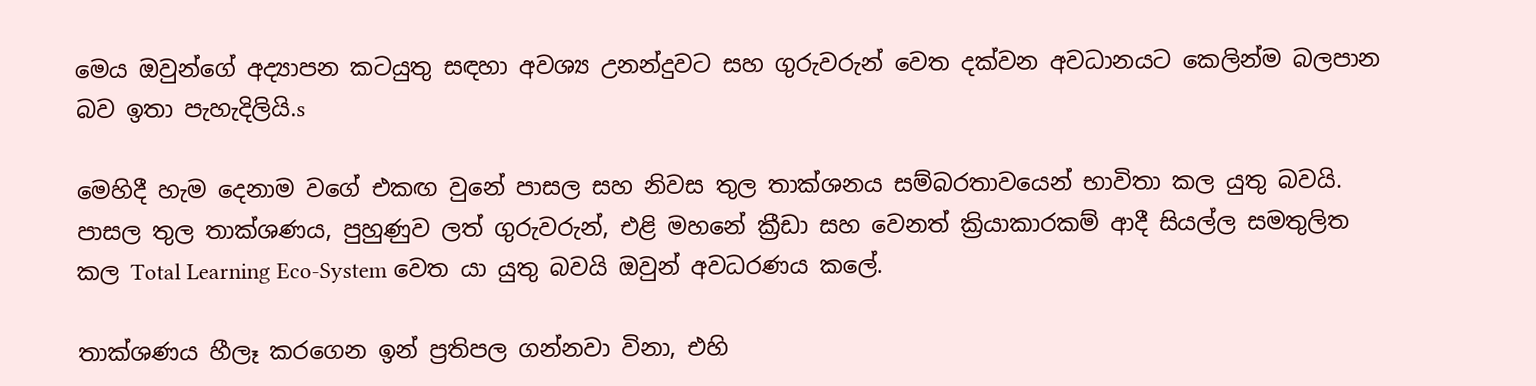මෙය ඔවුන්ගේ අද්‍යාපන කටයුතු සඳහා අවශ්‍ය උනන්දුවට සහ ගුරුවරුන් වෙත දක්වන අවධානයට කෙලින්ම බලපාන බව ඉතා පැහැදිලියි.s

මෙහිදී හැම දෙනාම වගේ එකඟ වුනේ පාසල සහ නිවස තුල තාක්ශනය සම්බරතාවයෙන් භාවිතා කල යුතු බවයි. පාසල තුල තාක්ශණය, පුහුණුව ලත් ගුරුවරුන්, එළි මහනේ ක්‍රීඩා සහ වෙනත් ක්‍රියාකාරකම් ආදී සියල්ල සමතුලිත කල Total Learning Eco-System වෙත යා යුතු බවයි ඔවුන් අවධරණය කලේ.

තාක්ශණය හීලෑ කරගෙන ඉන් ප්‍රතිපල ගන්නවා විනා, එහි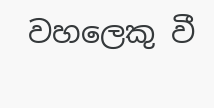වහලෙකු වී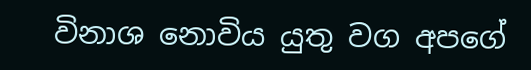විනාශ නොවිය යුතු වග අපගේ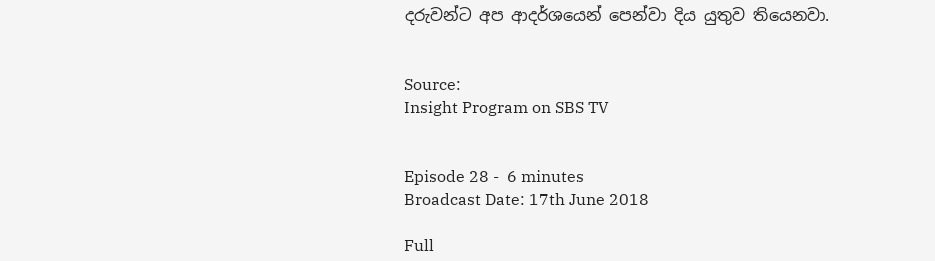දරුවන්ට අප ආදර්ශයෙන් පෙන්වා දිය යුතුව තියෙනවා.


Source:
Insight Program on SBS TV


Episode 28 -  6 minutes
Broadcast Date: 17th June 2018

Full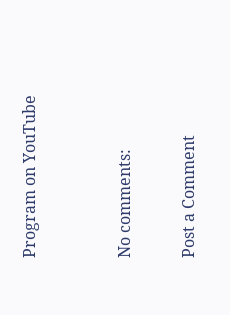Program on YouTube


No comments:

Post a Comment